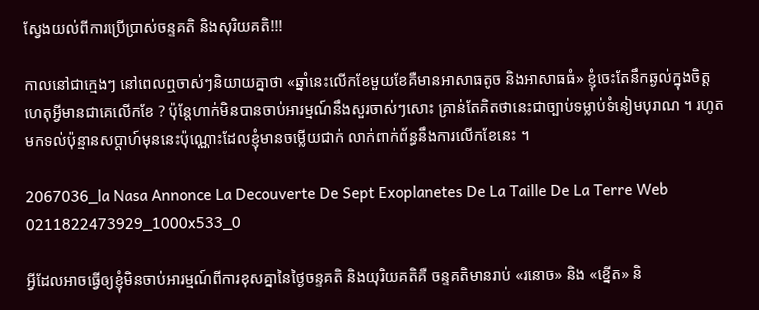ស្វែងយល់ពីការប្រើប្រាស់ចន្ទគតិ និងសុរិយគតិ!!!

កាលនៅជាក្មេងៗ នៅពេលឮចាស់ៗនិយាយគ្នាថា «ឆ្នាំនេះលើកខែមួយខែគឺមានអាសាធតូច និងអាសាធធំ» ខ្ញុំចេះតែនឹកឆ្ងល់ក្នុងចិត្តហេតុអ្វីមានជាគេលើកខែ ? ប៉ុន្តែហាក់មិនបានចាប់អារម្មណ៍នឹងសួរចាស់ៗសោះ គ្រាន់តែគិតថានេះជាច្បាប់ទម្លាប់ទំនៀមបុរាណ ។ រហូតមកទល់ប៉ុន្មានសប្ដាហ៍មុននេះប៉ុណ្ណោះដែលខ្ញុំមានចម្លើយជាក់ លាក់ពាក់ព័ន្ធនឹងការលើកខែនេះ ។

2067036_la Nasa Annonce La Decouverte De Sept Exoplanetes De La Taille De La Terre Web 0211822473929_1000x533_0

អ្វីដែលអាចធ្វើឲ្យខ្ញុំមិនចាប់អារម្មណ៍ពីការខុសគ្នានៃថ្ងៃចន្ទគតិ និងយុរិយគតិគឺ ចន្ទគតិមានរាប់ «រនោច» និង «ខ្នើត» និ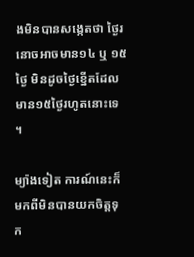ងមិនបានសង្កេតថា ថ្ងៃរនោចអាចមាន១៤ ឬ ១៥ថ្ងៃ មិនដូចថ្ងៃខ្នើតដែលមាន១៥ថ្ងៃរហូតនោះទេ ។

ម្យ៉ាងទៀត ការណ៍នេះក៏មកពីមិនបានយកចិត្តទុក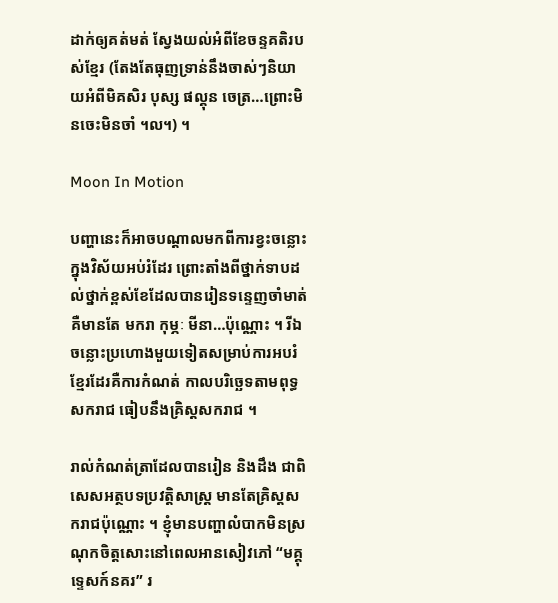ដាក់ឲ្យគត់មត់ ស្វែងយល់អំពីខែចន្ទគតិរបស់ខ្មែរ (តែងតែធុញទ្រាន់នឹងចាស់ៗនិយាយអំពីមិគសិរ បុស្ស ផល្គុន ចេត្រ…ព្រោះមិនចេះមិនចាំ ។ល។) ។

Moon In Motion

បញ្ហានេះក៏អាចបណ្ដាលមកពីការខ្វះចន្លោះ ក្នុងវិស័យអប់រំដែរ ព្រោះតាំងពីថ្នាក់ទាបដល់ថ្នាក់ខ្ពស់ខែដែលបានរៀនទន្ទេញចាំមាត់ គឺមានតែ មករា កុម្ភៈ មីនា…ប៉ុណ្ណោះ ។ រីឯចន្លោះប្រហោងមួយទៀតសម្រាប់ការអបរំខ្មែរដែរគឺការកំណត់ កាលបរិច្ឆេទតាមពុទ្ធសករាជ ធៀបនឹងគ្រិស្តសករាជ ។

រាល់កំណត់ត្រាដែលបានរៀន និងដឹង ជាពិសេសអត្ថបទប្រវត្តិសាស្ត្រ មានតែគ្រិស្តសករាជប៉ុណ្ណោះ ។ ខ្ញុំមានបញ្ហាលំបាកមិនស្រណុកចិត្តសោះនៅពេលអានសៀវភៅ “មគ្គុទ្ទេសក៍នគរ” រ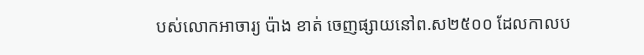បស់លោកអាចារ្យ ប៉ាង ខាត់ ចេញផ្សាយនៅព.ស២៥០០ ដែលកាលប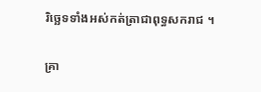រិច្ឆេទទាំងអស់កត់ត្រាជាពុទ្ធសករាជ ។

គ្រា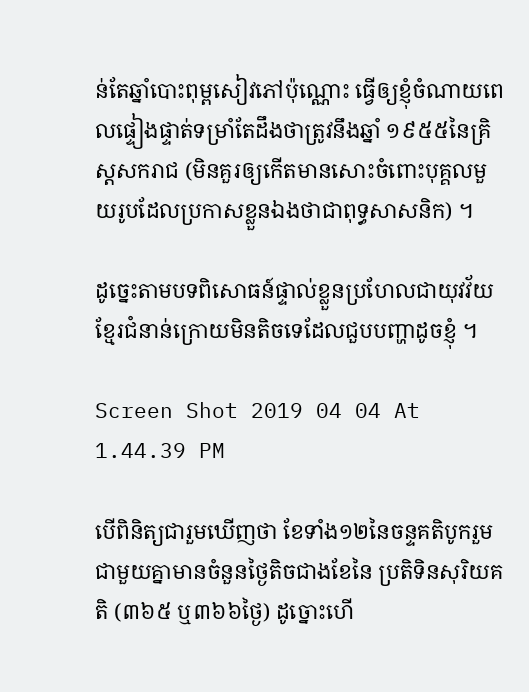ន់តែឆ្នាំបោះពុម្ពសៀវភៅប៉ុណ្ណោះ ធ្វើឲ្យខ្ញុំចំណាយពេលផ្ទៀងផ្ទាត់ទម្រាំតែដឹងថាត្រូវនឹងឆ្នាំ ១៩៥៥នៃគ្រិស្តសករាជ (មិនគួរឲ្យកើតមានសោះចំពោះបុគ្គលមួយរូបដែលប្រកាសខ្លួនឯងថាជាពុទ្ធសាសនិក) ។

ដូច្នេះតាមបទពិសោធន៍ផ្ទាល់ខ្លួនប្រហែលជាយុវវ័យខ្មែរជំនាន់ក្រោយមិនតិចទេដែលជួបបញ្ហាដូចខ្ញុំ ។

Screen Shot 2019 04 04 At 1.44.39 PM

បើពិនិត្យជារួមឃើញថា ខែទាំង១២នៃចន្ទគតិបូករួមជាមួយគ្នាមានចំនួនថ្ងៃតិចជាងខែនៃ ប្រតិទិនសុរិយគតិ (៣៦៥ ឬ៣៦៦ថ្ងៃ) ដូច្នោះហើ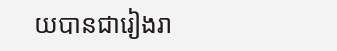យបានជារៀងរា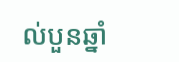ល់បួនឆ្នាំ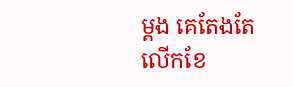ម្ដង គេតែងតែលើកខែ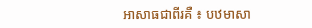អាសាធជាពីរគឺ ៖ បឋមាសា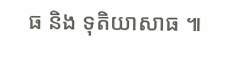ធ និង ទុតិយាសាធ ៕